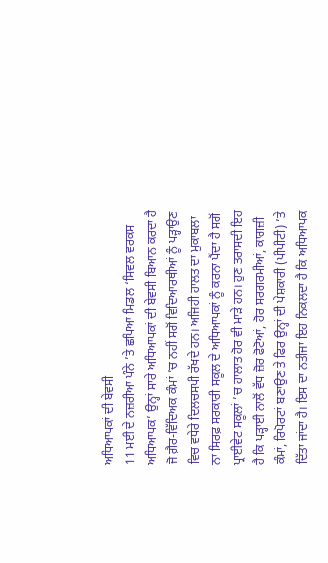ਅਧਿਆਪਕਾਂ ਦੀ ਬੇਵਸੀ
11 ਮਈ ਦੇ ਨਜ਼ਰੀਆ ਪੰਨੇ ’ਤੇ ਛਪਿਆ ਮਿਡਲ ‘ਸਿਵਲ ਵਰਕਸ ਅਧਿਆਪਕ’ ਉਨ੍ਹਾਂ ਸਾਰੇ ਅਧਿਆਪਕਾਂ ਦੀ ਬੇਵਸੀ ਬਿਆਨ ਕਰਦਾ ਹੈ ਜੋ ਗ਼ੈਰ-ਵਿੱਦਿਅਕ ਕੰਮਾਂ ’ਚ ਨਹੀਂ ਸਗੋਂ ਵਿਦਿਆਰਥੀਆਂ ਨੂੰ ਪੜ੍ਹਾਉਣ ਵਿਚ ਵਧੇਰੇ ਦਿਲਚਸਪੀ ਰੱਖਦੇ ਹਨ। ਅਜਿਹੀ ਹਾਲਤ ਦਾ ਮੁਕਾਬਲਾ ਨਾ ਸਿਰਫ਼ ਸਰਕਾਰੀ ਸਕੂਲ ਦੇ ਅਧਿਆਪਕਾਂ ਨੂੰ ਕਰਨਾ ਪੈਂਦਾ ਹੈ ਸਗੋਂ ਪ੍ਰਾਈਵੇਟ ਸਕੂਲਾਂ ’ਚ ਹਾਲਾਤ ਹੋਰ ਵੀ ਮਾੜੇ ਹਨ। ਹੁਣ ਤਰਾਸਦੀ ਇਹ ਹੈ ਕਿ ਪੜ੍ਹਾਈ ਨਾਲੋਂ ਵੱਧ ਜ਼ੋਰ ਫੋਟੋਆਂ, ਹੋਰ ਸਰਗਰਮੀਆਂ, ਕਾਗਜ਼ੀ ਕੰਮਾਂ, ਰਿਪੋਰਟਾਂ ਬਣਾਉਣ ਤੇ ਫਿਰ ਉਨ੍ਹਾਂ ਦੀ ਪੇਸ਼ਕਾਰੀ (ਪੀਪੀਟੀ) ’ਤੇ ਦਿੱਤਾ ਜਾਂਦਾ ਹੈ। ਇਸ ਦਾ ਨਤੀਜਾ ਇਹ ਨਿਕਲਦਾ ਹੈ ਕਿ ਅਧਿਆਪਕ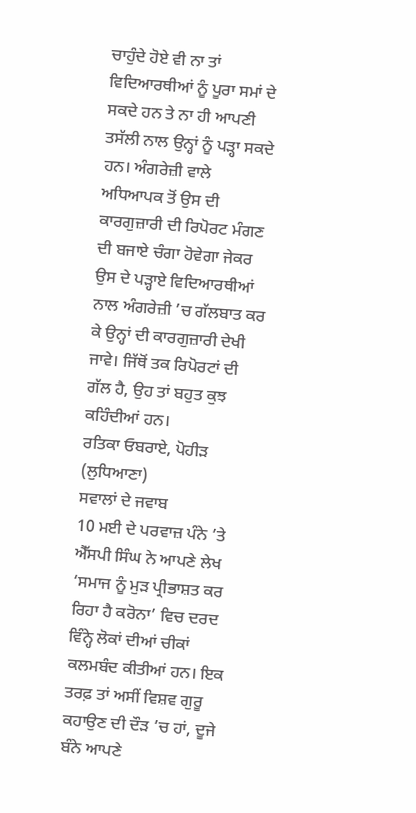ਚਾਹੁੰਦੇ ਹੋਏ ਵੀ ਨਾ ਤਾਂ ਵਿਦਿਆਰਥੀਆਂ ਨੂੰ ਪੂਰਾ ਸਮਾਂ ਦੇ ਸਕਦੇ ਹਨ ਤੇ ਨਾ ਹੀ ਆਪਣੀ ਤਸੱਲੀ ਨਾਲ ਉਨ੍ਹਾਂ ਨੂੰ ਪੜ੍ਹਾ ਸਕਦੇ ਹਨ। ਅੰਗਰੇਜ਼ੀ ਵਾਲੇ ਅਧਿਆਪਕ ਤੋਂ ਉਸ ਦੀ ਕਾਰਗੁਜ਼ਾਰੀ ਦੀ ਰਿਪੋਰਟ ਮੰਗਣ ਦੀ ਬਜਾਏ ਚੰਗਾ ਹੋਵੇਗਾ ਜੇਕਰ ਉਸ ਦੇ ਪੜ੍ਹਾਏ ਵਿਦਿਆਰਥੀਆਂ ਨਾਲ ਅੰਗਰੇਜ਼ੀ ’ਚ ਗੱਲਬਾਤ ਕਰ ਕੇ ਉਨ੍ਹਾਂ ਦੀ ਕਾਰਗੁਜ਼ਾਰੀ ਦੇਖੀ ਜਾਵੇ। ਜਿੱਥੋਂ ਤਕ ਰਿਪੋਰਟਾਂ ਦੀ ਗੱਲ ਹੈ, ਉਹ ਤਾਂ ਬਹੁਤ ਕੁਝ ਕਹਿੰਦੀਆਂ ਹਨ।
ਰਤਿਕਾ ਓਬਰਾਏ, ਪੋਹੀੜ (ਲੁਧਿਆਣਾ)
ਸਵਾਲਾਂ ਦੇ ਜਵਾਬ
10 ਮਈ ਦੇ ਪਰਵਾਜ਼ ਪੰਨੇ ’ਤੇ ਐੱਸਪੀ ਸਿੰਘ ਨੇ ਆਪਣੇ ਲੇਖ ‘ਸਮਾਜ ਨੂੰ ਮੁੜ ਪ੍ਰੀਭਾਸ਼ਤ ਕਰ ਰਿਹਾ ਹੈ ਕਰੋਨਾ’ ਵਿਚ ਦਰਦ ਵਿੰਨ੍ਹੇ ਲੋਕਾਂ ਦੀਆਂ ਚੀਕਾਂ ਕਲਮਬੰਦ ਕੀਤੀਆਂ ਹਨ। ਇਕ ਤਰਫ਼ ਤਾਂ ਅਸੀਂ ਵਿਸ਼ਵ ਗੁਰੂ ਕਹਾਉਣ ਦੀ ਦੌੜ ’ਚ ਹਾਂ, ਦੂਜੇ ਬੰਨੇ ਆਪਣੇ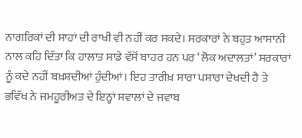ਨਾਗਰਿਕਾਂ ਦੀ ਸਾਹਾਂ ਦੀ ਰਾਖੀ ਵੀ ਨਹੀਂ ਕਰ ਸਕਦੇ। ਸਰਕਾਰਾਂ ਨੇ ਬਹੁਤ ਆਸਾਨੀ ਨਾਲ ਕਹਿ ਦਿੱਤਾ ਕਿ ਹਾਲਾਤ ਸਾਡੇ ਵੱਸੋਂ ਬਾਹਰ ਹਨ ਪਰ ‘ਲੋਕ ਅਦਾਲਤਾਂ’ ਸਰਕਾਰਾਂ ਨੂੰ ਕਦੇ ਨਹੀਂ ਬਖ਼ਸ਼ਦੀਆਂ ਹੁੰਦੀਆਂ। ਇਹ ਤਾਰੀਖ਼ ਸਾਰਾ ਪਸਾਰਾ ਦੇਖਦੀ ਹੈ ਤੇ ਭਵਿੱਖ ਨੇ ਜਮਹੂਰੀਅਤ ਦੇ ਇਨ੍ਹਾਂ ਸਵਾਲਾਂ ਦੇ ਜਵਾਬ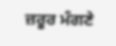ਜ਼ਰੂਰ ਮੰਗਣੇ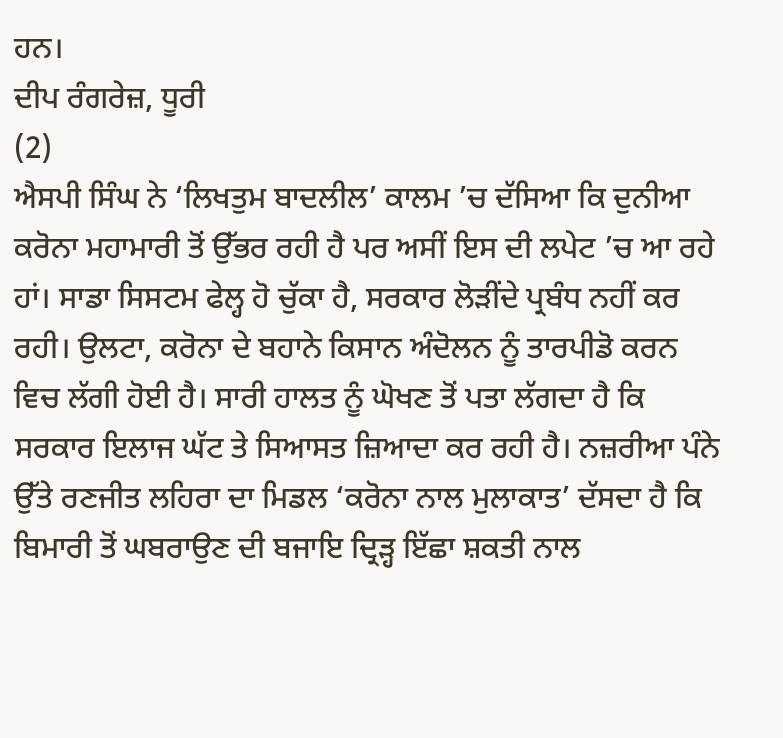ਹਨ।
ਦੀਪ ਰੰਗਰੇਜ਼, ਧੂਰੀ
(2)
ਐਸਪੀ ਸਿੰਘ ਨੇ ‘ਲਿਖਤੁਮ ਬਾਦਲੀਲ’ ਕਾਲਮ ’ਚ ਦੱਸਿਆ ਕਿ ਦੁਨੀਆ ਕਰੋਨਾ ਮਹਾਮਾਰੀ ਤੋਂ ਉੱਭਰ ਰਹੀ ਹੈ ਪਰ ਅਸੀਂ ਇਸ ਦੀ ਲਪੇਟ ’ਚ ਆ ਰਹੇ ਹਾਂ। ਸਾਡਾ ਸਿਸਟਮ ਫੇਲ੍ਹ ਹੋ ਚੁੱਕਾ ਹੈ, ਸਰਕਾਰ ਲੋੜੀਂਦੇ ਪ੍ਰਬੰਧ ਨਹੀਂ ਕਰ ਰਹੀ। ਉਲਟਾ, ਕਰੋਨਾ ਦੇ ਬਹਾਨੇ ਕਿਸਾਨ ਅੰਦੋਲਨ ਨੂੰ ਤਾਰਪੀਡੋ ਕਰਨ ਵਿਚ ਲੱਗੀ ਹੋਈ ਹੈ। ਸਾਰੀ ਹਾਲਤ ਨੂੰ ਘੋਖਣ ਤੋਂ ਪਤਾ ਲੱਗਦਾ ਹੈ ਕਿ ਸਰਕਾਰ ਇਲਾਜ ਘੱਟ ਤੇ ਸਿਆਸਤ ਜ਼ਿਆਦਾ ਕਰ ਰਹੀ ਹੈ। ਨਜ਼ਰੀਆ ਪੰਨੇ ਉੱਤੇ ਰਣਜੀਤ ਲਹਿਰਾ ਦਾ ਮਿਡਲ ‘ਕਰੋਨਾ ਨਾਲ ਮੁਲਾਕਾਤ’ ਦੱਸਦਾ ਹੈ ਕਿ ਬਿਮਾਰੀ ਤੋਂ ਘਬਰਾਉਣ ਦੀ ਬਜਾਇ ਦ੍ਰਿੜ੍ਹ ਇੱਛਾ ਸ਼ਕਤੀ ਨਾਲ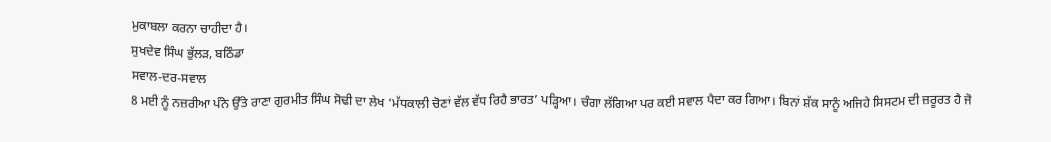ਮੁਕਾਬਲਾ ਕਰਨਾ ਚਾਹੀਦਾ ਹੈ।
ਸੁਖਦੇਵ ਸਿੰਘ ਭੁੱਲੜ, ਬਠਿੰਡਾ
ਸਵਾਲ-ਦਰ-ਸਵਾਲ
8 ਮਈ ਨੂੰ ਨਜ਼ਰੀਆ ਪੰਨੇ ਉੱਤੇ ਰਾਣਾ ਗੁਰਮੀਤ ਸਿੰਘ ਸੋਢੀ ਦਾ ਲੇਖ ‘ਮੱਧਕਾਲੀ ਚੋਣਾਂ ਵੱਲ ਵੱਧ ਰਿਹੈ ਭਾਰਤ’ ਪੜ੍ਹਿਆ। ਚੰਗਾ ਲੱਗਿਆ ਪਰ ਕਈ ਸਵਾਲ ਪੈਦਾ ਕਰ ਗਿਆ। ਬਿਨਾਂ ਸ਼ੱਕ ਸਾਨੂੰ ਅਜਿਹੇ ਸਿਸਟਮ ਦੀ ਜ਼ਰੂਰਤ ਹੈ ਜੋ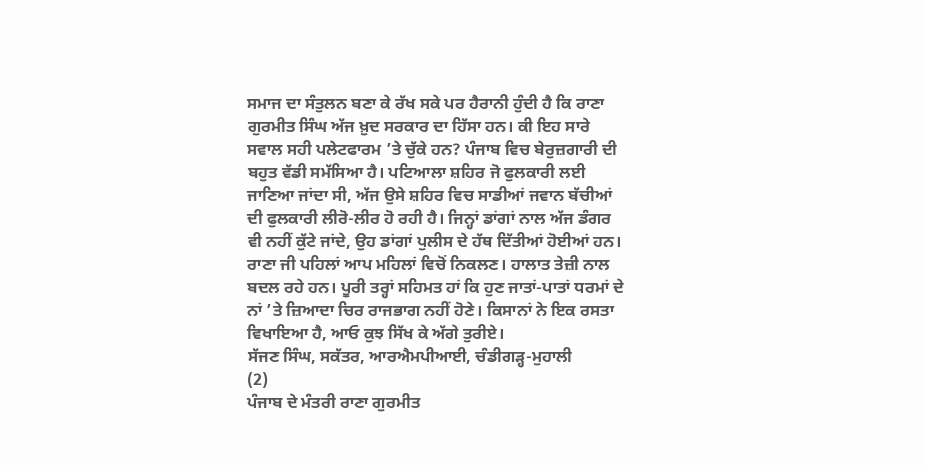ਸਮਾਜ ਦਾ ਸੰਤੁਲਨ ਬਣਾ ਕੇ ਰੱਖ ਸਕੇ ਪਰ ਹੈਰਾਨੀ ਹੁੰਦੀ ਹੈ ਕਿ ਰਾਣਾ ਗੁਰਮੀਤ ਸਿੰਘ ਅੱਜ ਖ਼ੁਦ ਸਰਕਾਰ ਦਾ ਹਿੱਸਾ ਹਨ। ਕੀ ਇਹ ਸਾਰੇ ਸਵਾਲ ਸਹੀ ਪਲੇਟਫਾਰਮ ’ਤੇ ਚੁੱਕੇ ਹਨ? ਪੰਜਾਬ ਵਿਚ ਬੇਰੁਜ਼ਗਾਰੀ ਦੀ ਬਹੁਤ ਵੱਡੀ ਸਮੱਸਿਆ ਹੈ। ਪਟਿਆਲਾ ਸ਼ਹਿਰ ਜੋ ਫੁਲਕਾਰੀ ਲਈ ਜਾਣਿਆ ਜਾਂਦਾ ਸੀ, ਅੱਜ ਉਸੇ ਸ਼ਹਿਰ ਵਿਚ ਸਾਡੀਆਂ ਜਵਾਨ ਬੱਚੀਆਂ ਦੀ ਫੁਲਕਾਰੀ ਲੀਰੋ-ਲੀਰ ਹੋ ਰਹੀ ਹੈ। ਜਿਨ੍ਹਾਂ ਡਾਂਗਾਂ ਨਾਲ ਅੱਜ ਡੰਗਰ ਵੀ ਨਹੀਂ ਕੁੱਟੇ ਜਾਂਦੇ, ਉਹ ਡਾਂਗਾਂ ਪੁਲੀਸ ਦੇ ਹੱਥ ਦਿੱਤੀਆਂ ਹੋਈਆਂ ਹਨ। ਰਾਣਾ ਜੀ ਪਹਿਲਾਂ ਆਪ ਮਹਿਲਾਂ ਵਿਚੋਂ ਨਿਕਲਣ। ਹਾਲਾਤ ਤੇਜ਼ੀ ਨਾਲ ਬਦਲ ਰਹੇ ਹਨ। ਪੂਰੀ ਤਰ੍ਹਾਂ ਸਹਿਮਤ ਹਾਂ ਕਿ ਹੁਣ ਜਾਤਾਂ-ਪਾਤਾਂ ਧਰਮਾਂ ਦੇ ਨਾਂ ’ਤੇ ਜ਼ਿਆਦਾ ਚਿਰ ਰਾਜਭਾਗ ਨਹੀਂ ਹੋਣੇ। ਕਿਸਾਨਾਂ ਨੇ ਇਕ ਰਸਤਾ ਵਿਖਾਇਆ ਹੈ, ਆਓ ਕੁਝ ਸਿੱਖ ਕੇ ਅੱਗੇ ਤੁਰੀਏ।
ਸੱਜਣ ਸਿੰਘ, ਸਕੱਤਰ, ਆਰਐਮਪੀਆਈ, ਚੰਡੀਗੜ੍ਹ-ਮੁਹਾਲੀ
(2)
ਪੰਜਾਬ ਦੇ ਮੰਤਰੀ ਰਾਣਾ ਗੁਰਮੀਤ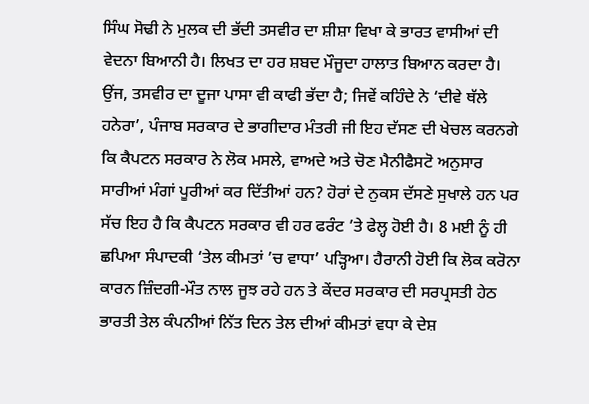ਸਿੰਘ ਸੋਢੀ ਨੇ ਮੁਲਕ ਦੀ ਭੱਦੀ ਤਸਵੀਰ ਦਾ ਸ਼ੀਸ਼ਾ ਵਿਖਾ ਕੇ ਭਾਰਤ ਵਾਸੀਆਂ ਦੀ ਵੇਦਨਾ ਬਿਆਨੀ ਹੈ। ਲਿਖਤ ਦਾ ਹਰ ਸ਼ਬਦ ਮੌਜੂਦਾ ਹਾਲਾਤ ਬਿਆਨ ਕਰਦਾ ਹੈ। ਉਂਜ, ਤਸਵੀਰ ਦਾ ਦੂਜਾ ਪਾਸਾ ਵੀ ਕਾਫੀ ਭੱਦਾ ਹੈ; ਜਿਵੇਂ ਕਹਿੰਦੇ ਨੇ ‘ਦੀਵੇ ਥੱਲੇ ਹਨੇਰਾ’, ਪੰਜਾਬ ਸਰਕਾਰ ਦੇ ਭਾਗੀਦਾਰ ਮੰਤਰੀ ਜੀ ਇਹ ਦੱਸਣ ਦੀ ਖੇਚਲ ਕਰਨਗੇ ਕਿ ਕੈਪਟਨ ਸਰਕਾਰ ਨੇ ਲੋਕ ਮਸਲੇ, ਵਾਅਦੇ ਅਤੇ ਚੋਣ ਮੈਨੀਫੈਸਟੋ ਅਨੁਸਾਰ ਸਾਰੀਆਂ ਮੰਗਾਂ ਪੂਰੀਆਂ ਕਰ ਦਿੱਤੀਆਂ ਹਨ? ਹੋਰਾਂ ਦੇ ਨੁਕਸ ਦੱਸਣੇ ਸੁਖਾਲੇ ਹਨ ਪਰ ਸੱਚ ਇਹ ਹੈ ਕਿ ਕੈਪਟਨ ਸਰਕਾਰ ਵੀ ਹਰ ਫਰੰਟ ’ਤੇ ਫੇਲ੍ਹ ਹੋਈ ਹੈ। 8 ਮਈ ਨੂੰ ਹੀ ਛਪਿਆ ਸੰਪਾਦਕੀ ‘ਤੇਲ ਕੀਮਤਾਂ ’ਚ ਵਾਧਾ’ ਪੜ੍ਹਿਆ। ਹੈਰਾਨੀ ਹੋਈ ਕਿ ਲੋਕ ਕਰੋਨਾ ਕਾਰਨ ਜ਼ਿੰਦਗੀ-ਮੌਤ ਨਾਲ ਜੂਝ ਰਹੇ ਹਨ ਤੇ ਕੇਂਦਰ ਸਰਕਾਰ ਦੀ ਸਰਪ੍ਰਸਤੀ ਹੇਠ ਭਾਰਤੀ ਤੇਲ ਕੰਪਨੀਆਂ ਨਿੱਤ ਦਿਨ ਤੇਲ ਦੀਆਂ ਕੀਮਤਾਂ ਵਧਾ ਕੇ ਦੇਸ਼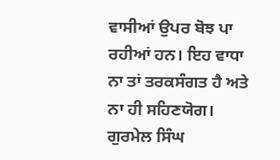ਵਾਸੀਆਂ ਉਪਰ ਬੋਝ ਪਾ ਰਹੀਆਂ ਹਨ। ਇਹ ਵਾਧਾ ਨਾ ਤਾਂ ਤਰਕਸੰਗਤ ਹੈ ਅਤੇ ਨਾ ਹੀ ਸਹਿਣਯੋਗ।
ਗੁਰਮੇਲ ਸਿੰਘ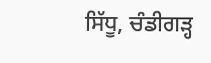ਸਿੱਧੂ, ਚੰਡੀਗੜ੍ਹ